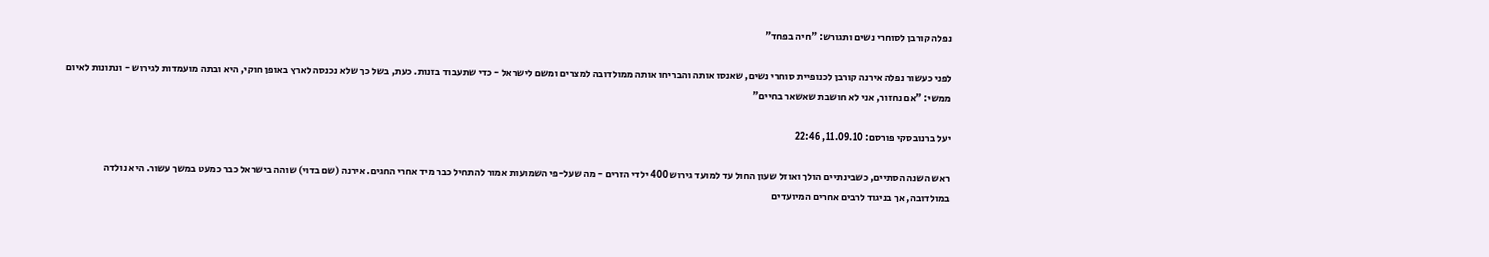נפלה קורבן לסוחרי נשים ותגורש: "חיה בפחד"

לפני כעשור נפלה אירנה קורבן לכנופיית סוחרי נשים, שאנסו אותה והבריחו אותה ממולדובה למצרים ומשם לישראל - כדי שתעבוד בזנות. כעת, בשל כך שלא נכנסה לארץ באופן חוקי, היא ובתה מועמדות לגירוש - ונתונות לאיום ממשי: "אם נחזור, אני לא חושבת שאשאר בחיים"

יעל ברנובסקי פורסם: 11.09.10, 22:46

ראש השנה הסתיים, כשבינתיים הולך ואוזל שעון החול עד למועד גירוש 400 ילדי הזרים - מה שעל-פי השמועות אמור להתחיל כבר מיד אחרי החגים. אירנה (שם בדוי) שוהה בישראל כבר כמעט במשך עשור. היא נולדה במולדובה, אך בניגוד לרבים אחרים המיועדים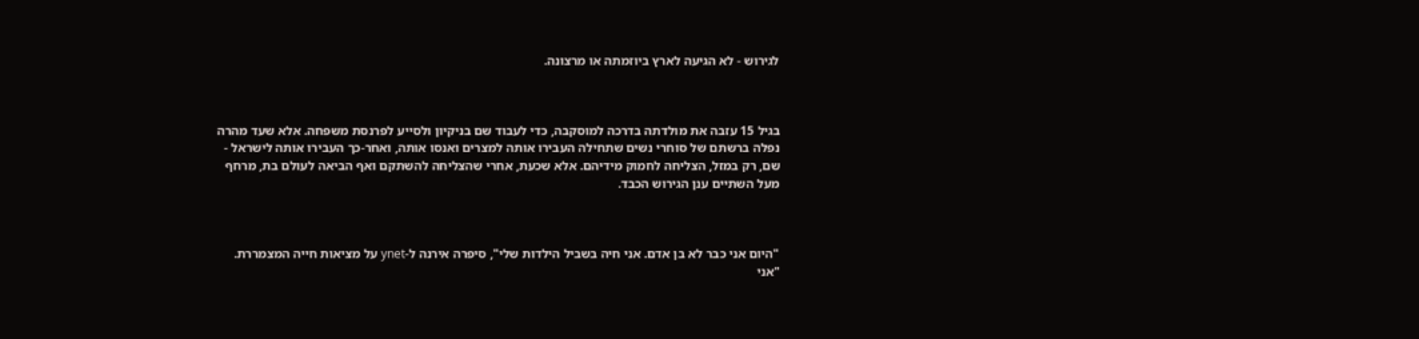לגירוש - לא הגיעה לארץ ביוזמתה או מרצונה.



בגיל 15 עזבה את מולדתה בדרכה למוסקבה, כדי לעבוד שם בניקיון ולסייע לפרנסת משפחה. אלא שעד מהרה נפלה ברשתם של סוחרי נשים שתחילה העבירו אותה למצרים ואנסו אותה, ואחר-כך העבירו אותה לישראל - שם, רק במזל, הצליחה לחמוק מידיהם. אלא שכעת, אחרי שהצליחה להשתקם ואף הביאה לעולם בת, מרחף מעל השתיים ענן הגירוש הכבד.



"היום אני כבר לא בן אדם. אני חיה בשביל הילדות שלי", סיפרה אירנה ל-ynet על מציאות חייה המצמררת.
"אני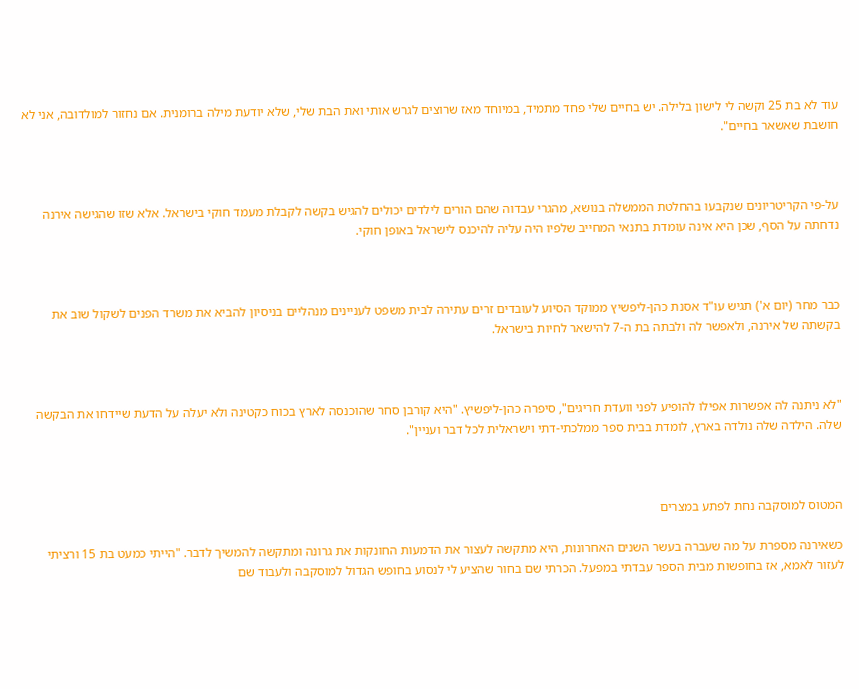עוד לא בת 25 וקשה לי לישון בלילה. יש בחיים שלי פחד מתמיד, במיוחד מאז שרוצים לגרש אותי ואת הבת שלי, שלא יודעת מילה ברומנית. אם נחזור למולדובה, אני לא חושבת שאשאר בחיים".



על-פי הקריטריונים שנקבעו בהחלטת הממשלה בנושא, מהגרי עבדוה שהם הורים לילדים יכולים להגיש בקשה לקבלת מעמד חוקי בישראל. אלא שזו שהגישה אירנה נדחתה על הסף, שכן היא אינה עומדת בתנאי המחייב שלפיו היה עליה להיכנס לישראל באופן חוקי.



כבר מחר (יום א') תגיש עו"ד אסנת כהן-ליפשיץ ממוקד הסיוע לעובדים זרים עתירה לבית משפט לעניינים מנהליים בניסיון להביא את משרד הפנים לשקול שוב את בקשתה של אירנה, ולאפשר לה ולבתה בת ה-7 להישאר לחיות בישראל.



"לא ניתנה לה אפשרות אפילו להופיע לפני וועדת חריגים", סיפרה כהן-ליפשיץ. "היא קורבן סחר שהוכנסה לארץ בכוח כקטינה ולא יעלה על הדעת שיידחו את הבקשה שלה. הילדה שלה נולדה בארץ, לומדת בבית ספר ממלכתי-דתי וישראלית לכל דבר ועניין".



המטוס למוסקבה נחת לפתע במצרים

כשאירנה מספרת על מה שעברה בעשר השנים האחרונות, היא מתקשה לעצור את הדמעות החונקות את גרונה ומתקשה להמשיך לדבר. "הייתי כמעט בת 15 ורציתי לעזור לאמא, אז בחופשות מבית הספר עבדתי במפעל. הכרתי שם בחור שהציע לי לנסוע בחופש הגדול למוסקבה ולעבוד שם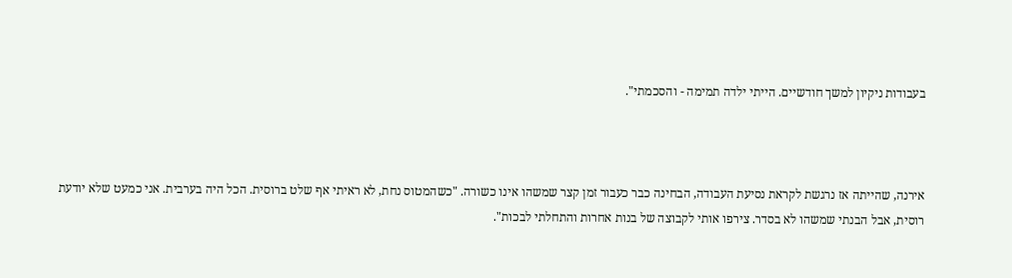בעבודות ניקיון למשך חודשיים. הייתי ילדה תמימה - והסכמתי".



אירנה, שהייתה אז נרגשת לקראת נסיעת העבודה, הבחינה כבר כעבור זמן קצר שמשהו אינו כשורה. "כשהמטוס נחת, לא ראיתי אף שלט ברוסית. הכל היה בערבית. אני כמעט שלא יודעת רוסית, אבל הבנתי שמשהו לא בסדר. צירפו אותי לקבוצה של בנות אחרות והתחלתי לבכות".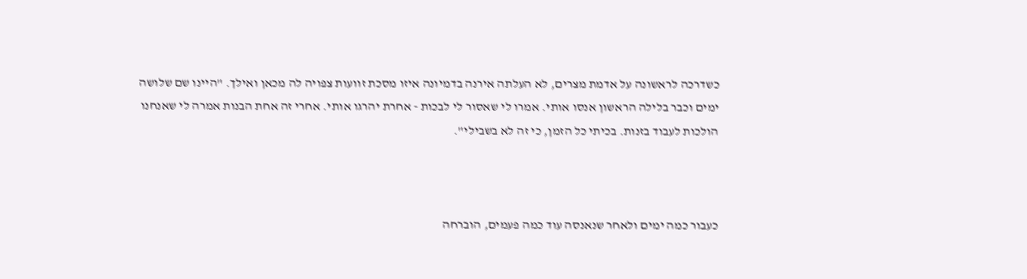כשדרכה לראשונה על אדמת מצרים, לא העלתה אירנה בדמיונה איזו מסכת זוועות צפויה לה מכאן ואילך. "היינו שם שלושה ימים וכבר בלילה הראשון אנסו אותי. אמרו לי שאסור לי לבכות - אחרת יהרגו אותי. אחרי זה אחת הבנות אמרה לי שאנחנו הולכות לעבוד בזנות. בכיתי כל הזמן, כי זה לא בשבילי".



כעבור כמה ימים ולאחר שנאנסה עוד כמה פעמים, הוברחה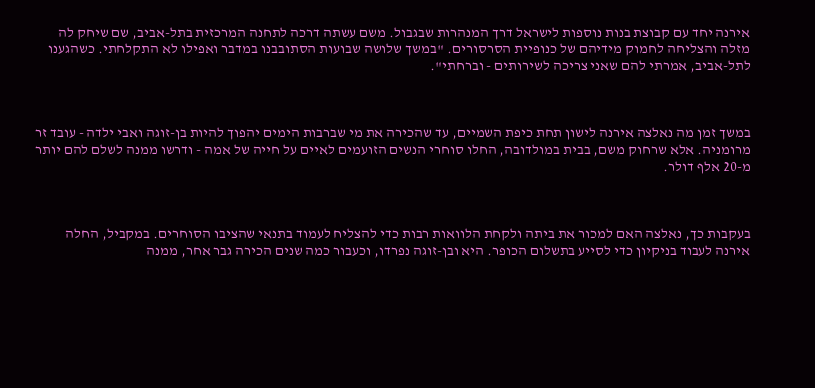אירנה יחד עם קבוצת בנות נוספות לישראל דרך המנהרות שבגבול. משם עשתה דרכה לתחנה המרכזית בתל-אביב, שם שיחק לה מזלה והצליחה לחמוק מידיהם של כנופיית הסרסורים. "במשך שלושה שבועות הסתובבנו במדבר ואפילו לא התקלחתי. כשהגענו לתל-אביב, אמרתי להם שאני צריכה לשירותים - וברחתי".



במשך זמן מה נאלצה אירנה לישון תחת כיפת השמיים, עד שהכירה את מי שברבות הימים יהפוך להיות בן-זוגה ואבי ילדה - עובד זר מרומניה. אלא שרחוק משם, בבית במולדובה, החלו סוחרי הנשים הזועמים לאיים על חייה של אמה - ודרשו ממנה לשלם להם יותר מ-20 אלף דולר.



בעקבות כך, נאלצה האם למכור את ביתה ולקחת הלוואות רבות כדי להצליח לעמוד בתנאי שהציבו הסוחרים. במקביל, החלה אירנה לעבוד בניקיון כדי לסייע בתשלום הכופר. היא ובן-זוגה נפרדו, וכעבור כמה שנים הכירה גבר אחר, ממנה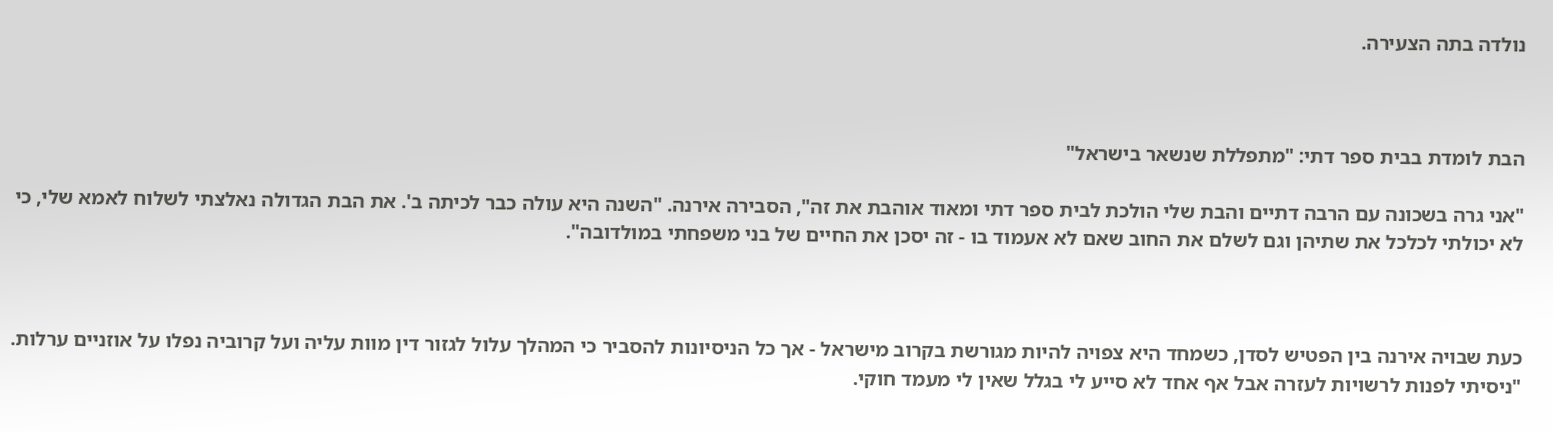נולדה בתה הצעירה.



הבת לומדת בבית ספר דתי: "מתפללת שנשאר בישראל"

"אני גרה בשכונה עם הרבה דתיים והבת שלי הולכת לבית ספר דתי ומאוד אוהבת את זה", הסבירה אירנה. "השנה היא עולה כבר לכיתה ב'. את הבת הגדולה נאלצתי לשלוח לאמא שלי, כי לא יכולתי לכלכל את שתיהן וגם לשלם את החוב שאם לא אעמוד בו - זה יסכן את החיים של בני משפחתי במולדובה".



כעת שבויה אירנה בין הפטיש לסדן, כשמחד היא צפויה להיות מגורשת בקרוב מישראל - אך כל הניסיונות להסביר כי המהלך עלול לגזור דין מוות עליה ועל קרוביה נפלו על אוזניים ערלות. "ניסיתי לפנות לרשויות לעזרה אבל אף אחד לא סייע לי בגלל שאין לי מעמד חוקי.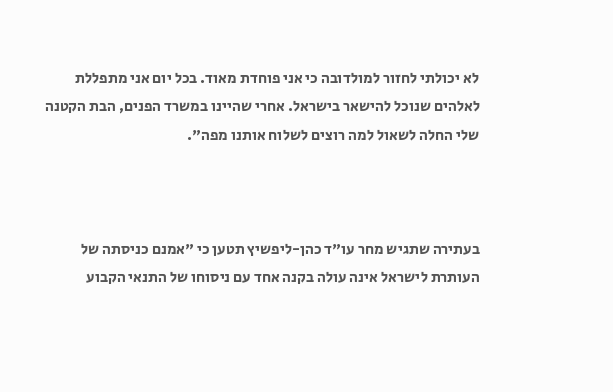לא יכולתי לחזור למולדובה כי אני פוחדת מאוד. בכל יום אני מתפללת לאלהים שנוכל להישאר בישראל. אחרי שהיינו במשרד הפנים, הבת הקטנה שלי החלה לשאול למה רוצים לשלוח אותנו מפה".



בעתירה שתגיש מחר עו"ד כהן-ליפשיץ תטען כי "אמנם כניסתה של העותרת לישראל אינה עולה בקנה אחד עם ניסוחו של התנאי הקבוע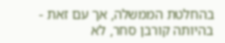בהחלטת הממשלה, אך עם זאת - בהיותה קורבן סחר, לא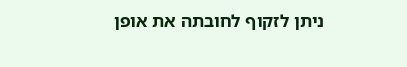ניתן לזקוף לחובתה את אופן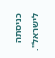כניסתה לישראל".